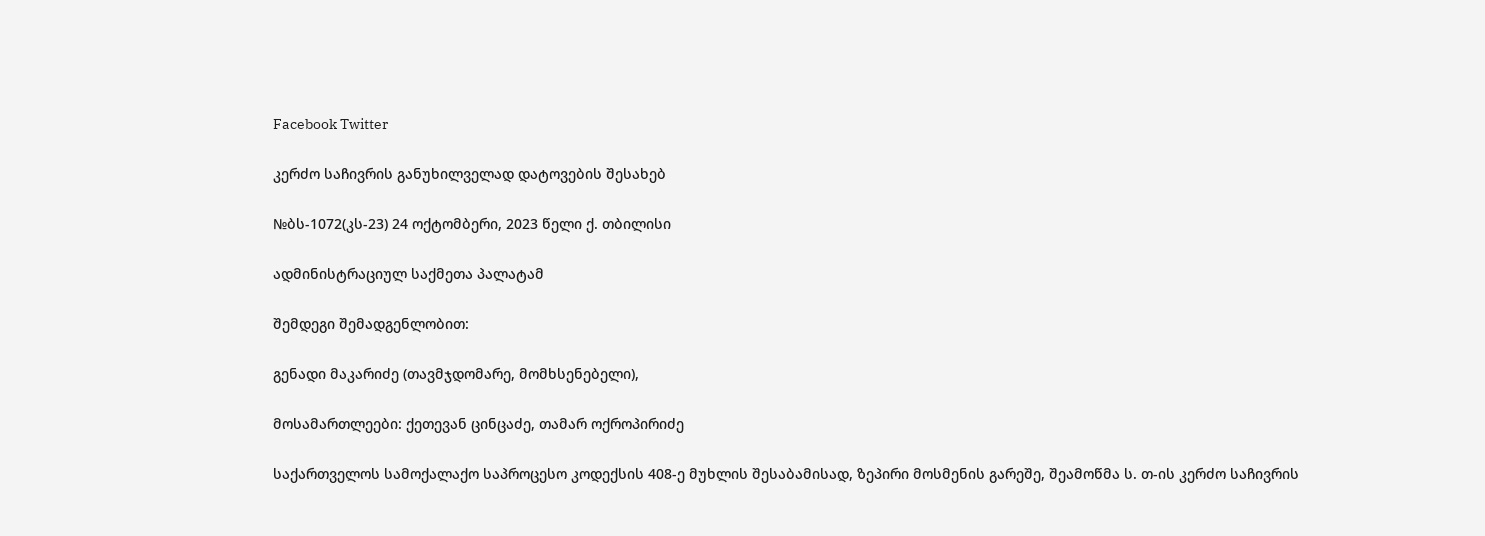Facebook Twitter

კერძო საჩივრის განუხილველად დატოვების შესახებ

№ბს-1072(კს-23) 24 ოქტომბერი, 2023 წელი ქ. თბილისი

ადმინისტრაციულ საქმეთა პალატამ

შემდეგი შემადგენლობით:

გენადი მაკარიძე (თავმჯდომარე, მომხსენებელი),

მოსამართლეები: ქეთევან ცინცაძე, თამარ ოქროპირიძე

საქართველოს სამოქალაქო საპროცესო კოდექსის 408-ე მუხლის შესაბამისად, ზეპირი მოსმენის გარეშე, შეამოწმა ს. თ-ის კერძო საჩივრის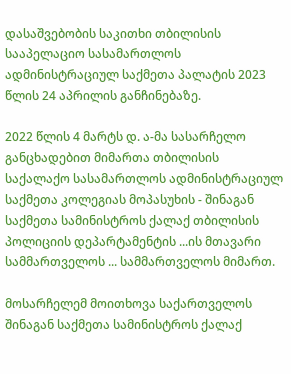დასაშვებობის საკითხი თბილისის სააპელაციო სასამართლოს ადმინისტრაციულ საქმეთა პალატის 2023 წლის 24 აპრილის განჩინებაზე.

2022 წლის 4 მარტს დ. ა-მა სასარჩელო განცხადებით მიმართა თბილისის საქალაქო სასამართლოს ადმინისტრაციულ საქმეთა კოლეგიას მოპასუხის - შინაგან საქმეთა სამინისტროს ქალაქ თბილისის პოლიციის დეპარტამენტის ...ის მთავარი სამმართველოს ... სამმართველოს მიმართ.

მოსარჩელემ მოითხოვა საქართველოს შინაგან საქმეთა სამინისტროს ქალაქ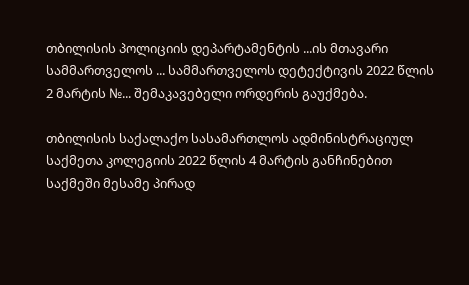თბილისის პოლიციის დეპარტამენტის ...ის მთავარი სამმართველოს ... სამმართველოს დეტექტივის 2022 წლის 2 მარტის №... შემაკავებელი ორდერის გაუქმება.

თბილისის საქალაქო სასამართლოს ადმინისტრაციულ საქმეთა კოლეგიის 2022 წლის 4 მარტის განჩინებით საქმეში მესამე პირად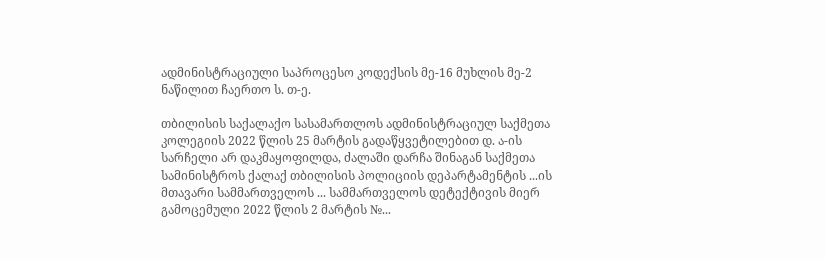ადმინისტრაციული საპროცესო კოდექსის მე-16 მუხლის მე-2 ნაწილით ჩაერთო ს. თ-ე.

თბილისის საქალაქო სასამართლოს ადმინისტრაციულ საქმეთა კოლეგიის 2022 წლის 25 მარტის გადაწყვეტილებით დ. ა-ის სარჩელი არ დაკმაყოფილდა, ძალაში დარჩა შინაგან საქმეთა სამინისტროს ქალაქ თბილისის პოლიციის დეპარტამენტის ...ის მთავარი სამმართველოს ... სამმართველოს დეტექტივის მიერ გამოცემული 2022 წლის 2 მარტის №...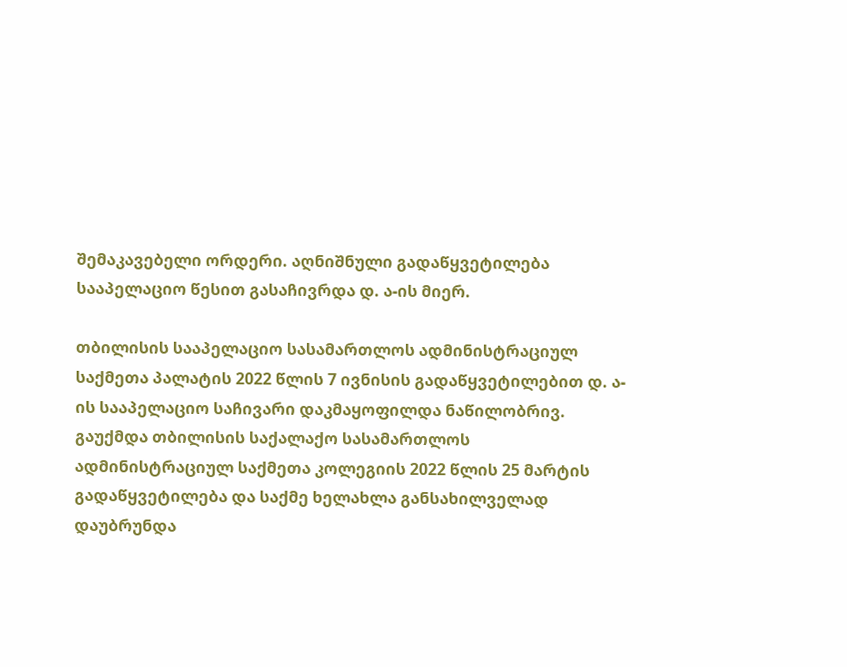შემაკავებელი ორდერი. აღნიშნული გადაწყვეტილება სააპელაციო წესით გასაჩივრდა დ. ა-ის მიერ.

თბილისის სააპელაციო სასამართლოს ადმინისტრაციულ საქმეთა პალატის 2022 წლის 7 ივნისის გადაწყვეტილებით დ. ა-ის სააპელაციო საჩივარი დაკმაყოფილდა ნაწილობრივ. გაუქმდა თბილისის საქალაქო სასამართლოს ადმინისტრაციულ საქმეთა კოლეგიის 2022 წლის 25 მარტის გადაწყვეტილება და საქმე ხელახლა განსახილველად დაუბრუნდა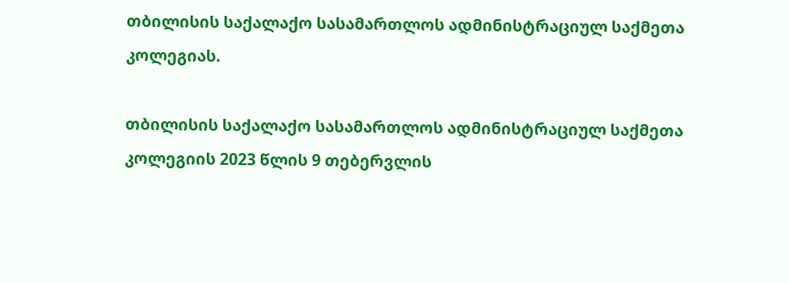თბილისის საქალაქო სასამართლოს ადმინისტრაციულ საქმეთა კოლეგიას.

თბილისის საქალაქო სასამართლოს ადმინისტრაციულ საქმეთა კოლეგიის 2023 წლის 9 თებერვლის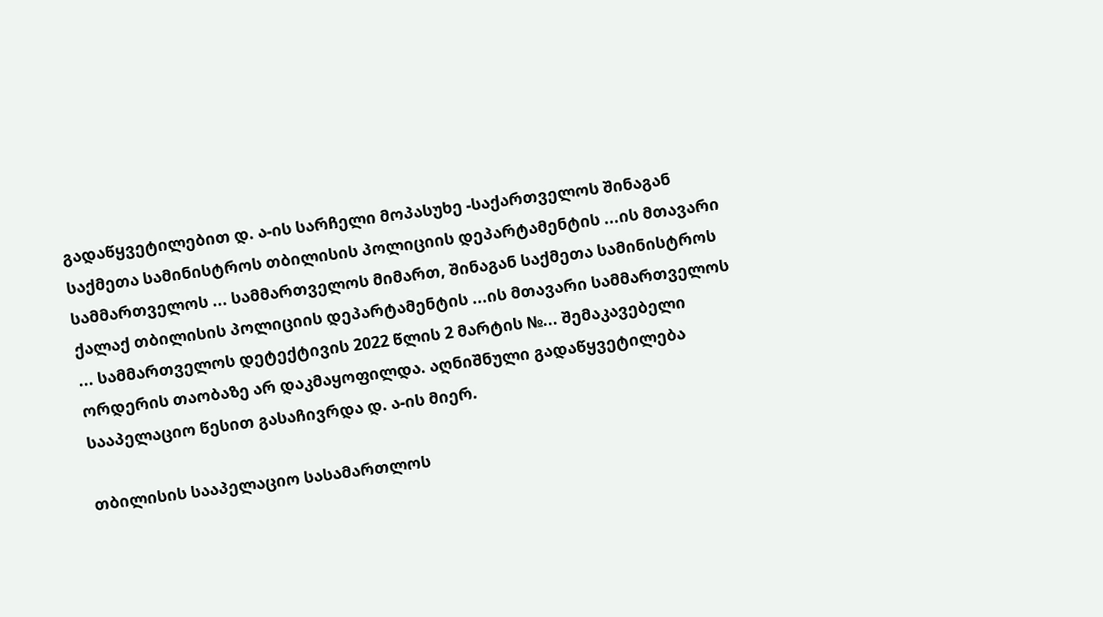გადაწყვეტილებით დ. ა-ის სარჩელი მოპასუხე -საქართველოს შინაგან საქმეთა სამინისტროს თბილისის პოლიციის დეპარტამენტის ...ის მთავარი სამმართველოს ... სამმართველოს მიმართ, შინაგან საქმეთა სამინისტროს ქალაქ თბილისის პოლიციის დეპარტამენტის ...ის მთავარი სამმართველოს ... სამმართველოს დეტექტივის 2022 წლის 2 მარტის №... შემაკავებელი ორდერის თაობაზე არ დაკმაყოფილდა. აღნიშნული გადაწყვეტილება სააპელაციო წესით გასაჩივრდა დ. ა-ის მიერ.

თბილისის სააპელაციო სასამართლოს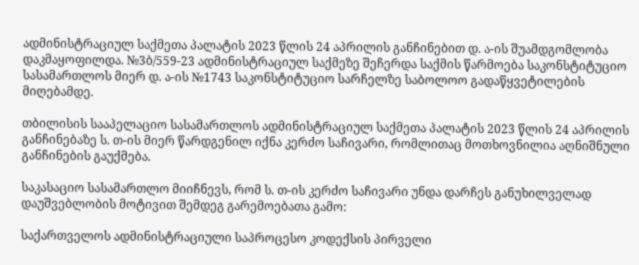ადმინისტრაციულ საქმეთა პალატის 2023 წლის 24 აპრილის განჩინებით დ. ა-ის შუამდგომლობა დაკმაყოფილდა. №3ბ/559-23 ადმინისტრაციულ საქმეზე შეჩერდა საქმის წარმოება საკონსტიტუციო სასამართლოს მიერ დ. ა-ის №1743 საკონსტიტუციო სარჩელზე საბოლოო გადაწყვეტილების მიღებამდე.

თბილისის სააპელაციო სასამართლოს ადმინისტრაციულ საქმეთა პალატის 2023 წლის 24 აპრილის განჩინებაზე ს. თ-ის მიერ წარდგენილ იქნა კერძო საჩივარი, რომლითაც მოთხოვნილია აღნიშნული განჩინების გაუქმება.

საკასაციო სასამართლო მიიჩნევს, რომ ს. თ-ის კერძო საჩივარი უნდა დარჩეს განუხილველად დაუშვებლობის მოტივით შემდეგ გარემოებათა გამო:

საქართველოს ადმინისტრაციული საპროცესო კოდექსის პირველი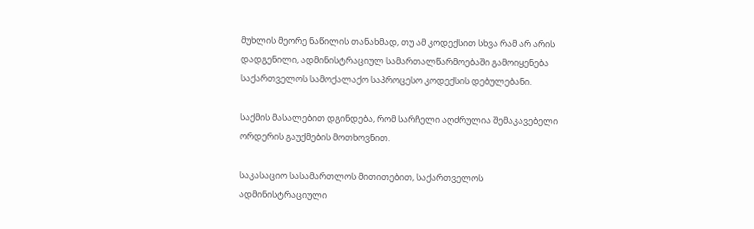მუხლის მეორე ნაწილის თანახმად, თუ ამ კოდექსით სხვა რამ არ არის დადგენილი, ადმინისტრაციულ სამართალწარმოებაში გამოიყენება საქართველოს სამოქალაქო საპროცესო კოდექსის დებულებანი.

საქმის მასალებით დგინდება, რომ სარჩელი აღძრულია შემაკავებელი ორდერის გაუქმების მოთხოვნით.

საკასაციო სასამართლოს მითითებით, საქართველოს ადმინისტრაციული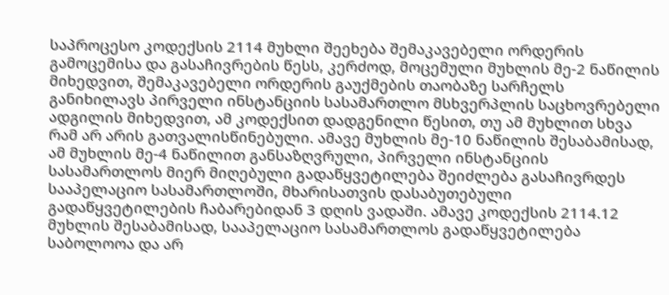საპროცესო კოდექსის 2114 მუხლი შეეხება შემაკავებელი ორდერის გამოცემისა და გასაჩივრების წესს, კერძოდ, მოცემული მუხლის მე-2 ნაწილის მიხედვით, შემაკავებელი ორდერის გაუქმების თაობაზე სარჩელს განიხილავს პირველი ინსტანციის სასამართლო მსხვერპლის საცხოვრებელი ადგილის მიხედვით, ამ კოდექსით დადგენილი წესით, თუ ამ მუხლით სხვა რამ არ არის გათვალისწინებული. ამავე მუხლის მე-10 ნაწილის შესაბამისად, ამ მუხლის მე-4 ნაწილით განსაზღვრული, პირველი ინსტანციის სასამართლოს მიერ მიღებული გადაწყვეტილება შეიძლება გასაჩივრდეს სააპელაციო სასამართლოში, მხარისათვის დასაბუთებული გადაწყვეტილების ჩაბარებიდან 3 დღის ვადაში. ამავე კოდექსის 2114.12 მუხლის შესაბამისად, სააპელაციო სასამართლოს გადაწყვეტილება საბოლოოა და არ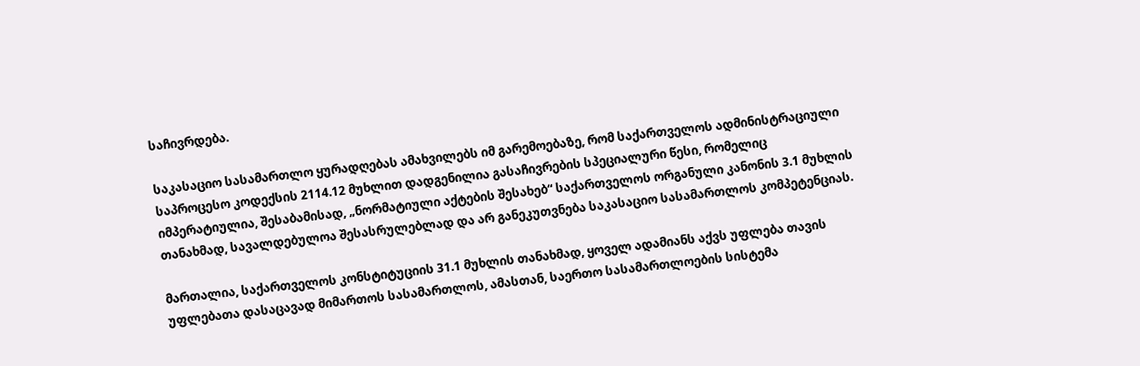საჩივრდება.

საკასაციო სასამართლო ყურადღებას ამახვილებს იმ გარემოებაზე, რომ საქართველოს ადმინისტრაციული საპროცესო კოდექსის 2114.12 მუხლით დადგენილია გასაჩივრების სპეციალური წესი, რომელიც იმპერატიულია, შესაბამისად, „ნორმატიული აქტების შესახებ“ საქართველოს ორგანული კანონის 3.1 მუხლის თანახმად, სავალდებულოა შესასრულებლად და არ განეკუთვნება საკასაციო სასამართლოს კომპეტენციას.

მართალია, საქართველოს კონსტიტუციის 31.1 მუხლის თანახმად, ყოველ ადამიანს აქვს უფლება თავის უფლებათა დასაცავად მიმართოს სასამართლოს, ამასთან, საერთო სასამართლოების სისტემა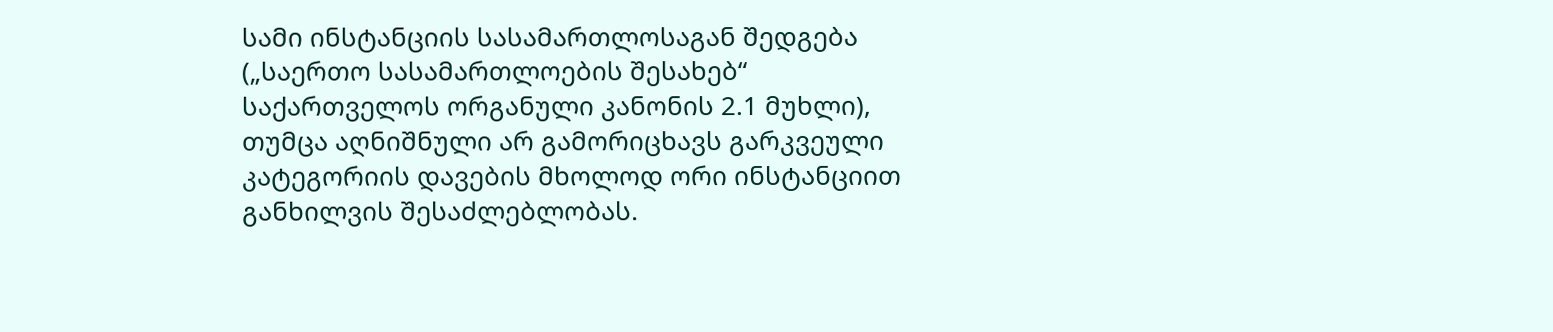სამი ინსტანციის სასამართლოსაგან შედგება („საერთო სასამართლოების შესახებ“ საქართველოს ორგანული კანონის 2.1 მუხლი), თუმცა აღნიშნული არ გამორიცხავს გარკვეული კატეგორიის დავების მხოლოდ ორი ინსტანციით განხილვის შესაძლებლობას.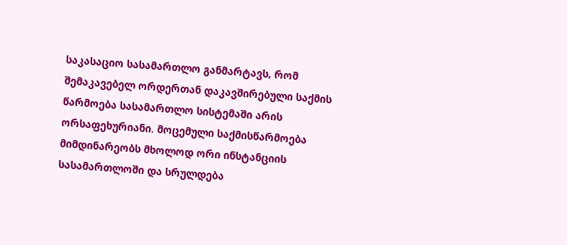საკასაციო სასამართლო განმარტავს, რომ შემაკავებელ ორდერთან დაკავშირებული საქმის წარმოება სასამართლო სისტემაში არის ორსაფეხურიანი. მოცემული საქმისწარმოება მიმდინარეობს მხოლოდ ორი ინსტანციის სასამართლოში და სრულდება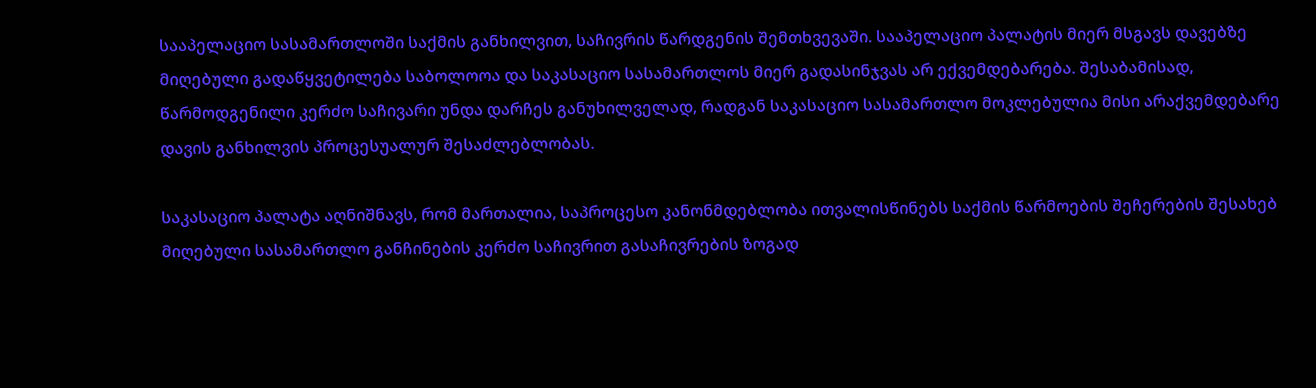სააპელაციო სასამართლოში საქმის განხილვით, საჩივრის წარდგენის შემთხვევაში. სააპელაციო პალატის მიერ მსგავს დავებზე მიღებული გადაწყვეტილება საბოლოოა და საკასაციო სასამართლოს მიერ გადასინჯვას არ ექვემდებარება. შესაბამისად, წარმოდგენილი კერძო საჩივარი უნდა დარჩეს განუხილველად, რადგან საკასაციო სასამართლო მოკლებულია მისი არაქვემდებარე დავის განხილვის პროცესუალურ შესაძლებლობას.

საკასაციო პალატა აღნიშნავს, რომ მართალია, საპროცესო კანონმდებლობა ითვალისწინებს საქმის წარმოების შეჩერების შესახებ მიღებული სასამართლო განჩინების კერძო საჩივრით გასაჩივრების ზოგად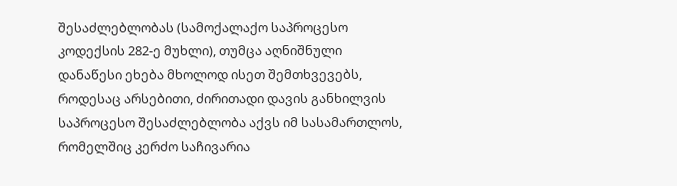შესაძლებლობას (სამოქალაქო საპროცესო კოდექსის 282-ე მუხლი), თუმცა აღნიშნული დანაწესი ეხება მხოლოდ ისეთ შემთხვევებს, როდესაც არსებითი, ძირითადი დავის განხილვის საპროცესო შესაძლებლობა აქვს იმ სასამართლოს, რომელშიც კერძო საჩივარია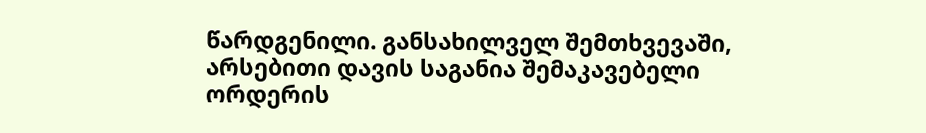წარდგენილი. განსახილველ შემთხვევაში, არსებითი დავის საგანია შემაკავებელი ორდერის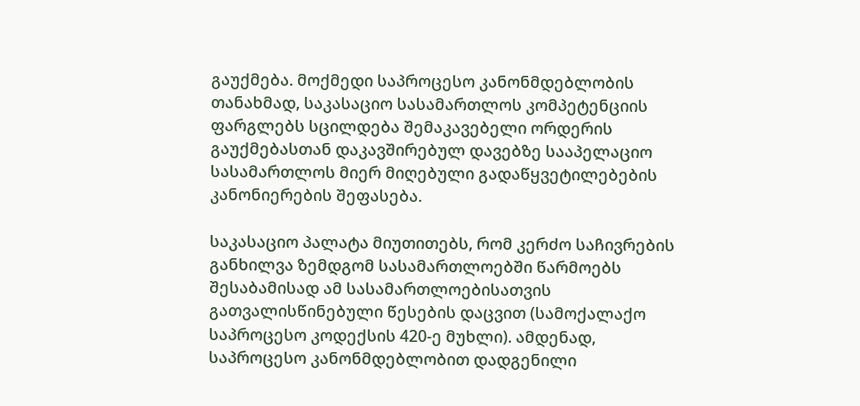გაუქმება. მოქმედი საპროცესო კანონმდებლობის თანახმად, საკასაციო სასამართლოს კომპეტენციის ფარგლებს სცილდება შემაკავებელი ორდერის გაუქმებასთან დაკავშირებულ დავებზე სააპელაციო სასამართლოს მიერ მიღებული გადაწყვეტილებების კანონიერების შეფასება.

საკასაციო პალატა მიუთითებს, რომ კერძო საჩივრების განხილვა ზემდგომ სასამართლოებში წარმოებს შესაბამისად ამ სასამართლოებისათვის გათვალისწინებული წესების დაცვით (სამოქალაქო საპროცესო კოდექსის 420-ე მუხლი). ამდენად, საპროცესო კანონმდებლობით დადგენილი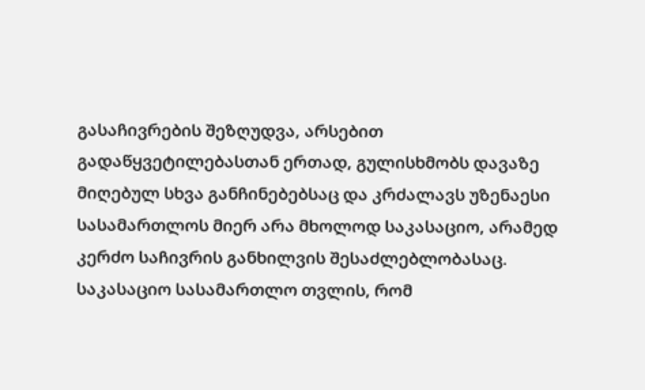გასაჩივრების შეზღუდვა, არსებით გადაწყვეტილებასთან ერთად, გულისხმობს დავაზე მიღებულ სხვა განჩინებებსაც და კრძალავს უზენაესი სასამართლოს მიერ არა მხოლოდ საკასაციო, არამედ კერძო საჩივრის განხილვის შესაძლებლობასაც. საკასაციო სასამართლო თვლის, რომ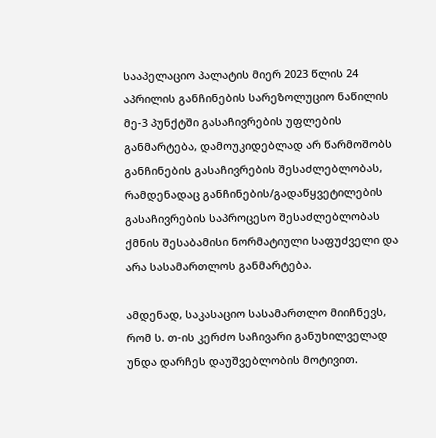სააპელაციო პალატის მიერ 2023 წლის 24 აპრილის განჩინების სარეზოლუციო ნაწილის მე-3 პუნქტში გასაჩივრების უფლების განმარტება, დამოუკიდებლად არ წარმოშობს განჩინების გასაჩივრების შესაძლებლობას, რამდენადაც განჩინების/გადაწყვეტილების გასაჩივრების საპროცესო შესაძლებლობას ქმნის შესაბამისი ნორმატიული საფუძველი და არა სასამართლოს განმარტება.

ამდენად, საკასაციო სასამართლო მიიჩნევს, რომ ს. თ-ის კერძო საჩივარი განუხილველად უნდა დარჩეს დაუშვებლობის მოტივით.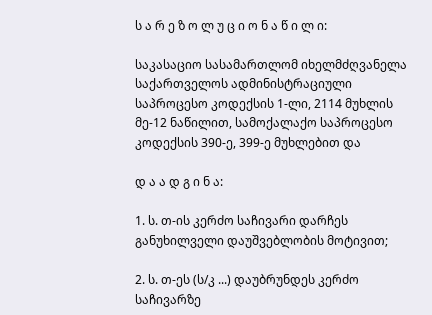ს ა რ ე ზ ო ლ უ ც ი ო ნ ა წ ი ლ ი:

საკასაციო სასამართლომ იხელმძღვანელა საქართველოს ადმინისტრაციული საპროცესო კოდექსის 1-ლი, 2114 მუხლის მე-12 ნაწილით, სამოქალაქო საპროცესო კოდექსის 390-ე, 399-ე მუხლებით და

დ ა ა დ გ ი ნ ა:

1. ს. თ-ის კერძო საჩივარი დარჩეს განუხილველი დაუშვებლობის მოტივით;

2. ს. თ-ეს (ს/კ ...) დაუბრუნდეს კერძო საჩივარზე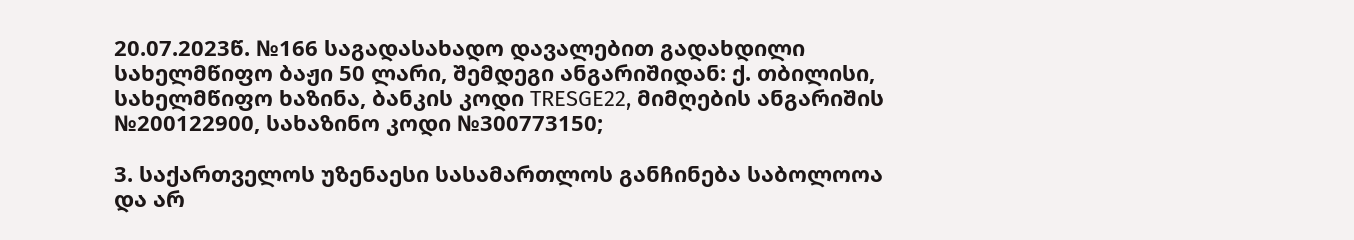20.07.2023წ. №166 საგადასახადო დავალებით გადახდილი სახელმწიფო ბაჟი 50 ლარი, შემდეგი ანგარიშიდან: ქ. თბილისი, სახელმწიფო ხაზინა, ბანკის კოდი TRESGE22, მიმღების ანგარიშის №200122900, სახაზინო კოდი №300773150;

3. საქართველოს უზენაესი სასამართლოს განჩინება საბოლოოა და არ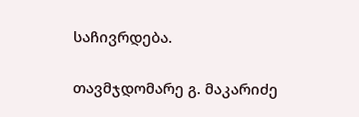საჩივრდება.

თავმჯდომარე გ. მაკარიძე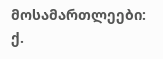მოსამართლეები: ქ.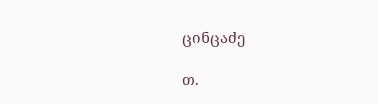ცინცაძე

თ.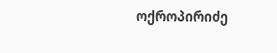ოქროპირიძე